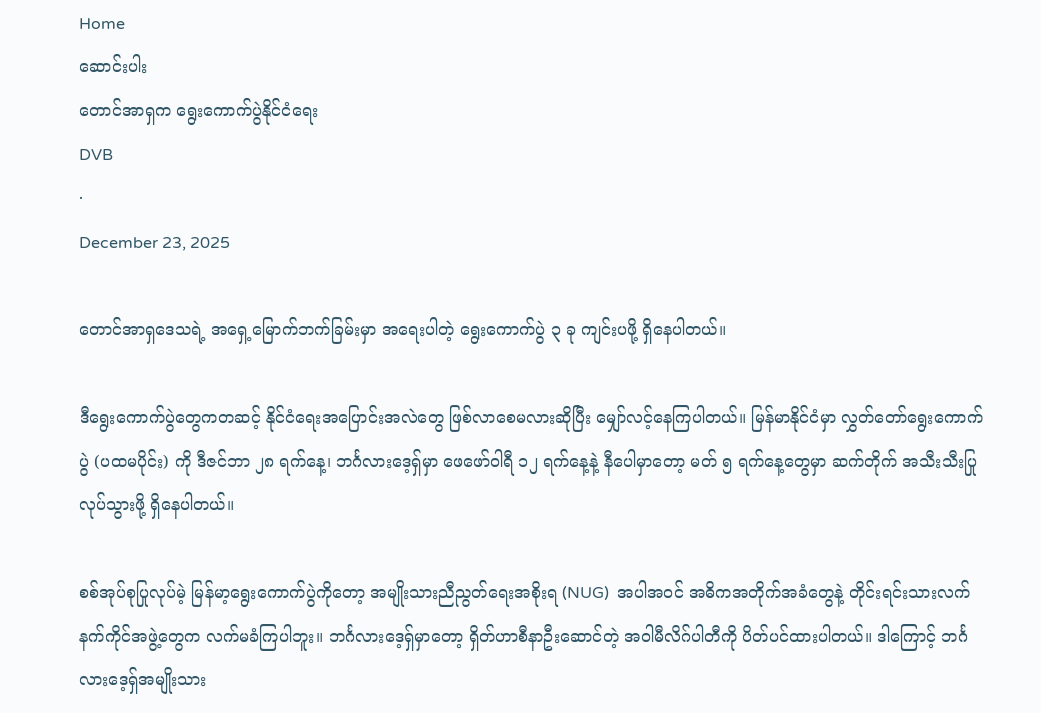Home
ဆောင်းပါး
တောင်အာရှက ရွေးကောက်ပွဲနိုင်ငံရေး
DVB
·
December 23, 2025

တောင်အာရှဒေသရဲ့ အရှေ့မြောက်ဘက်ခြမ်းမှာ အရေးပါတဲ့ ရွေးကောက်ပွဲ ၃ ခု ကျင်းပဖို့ ရှိနေပါတယ်။

ဒီရွေးကောက်ပွဲတွေကတဆင့် နိုင်ငံရေးအပြောင်းအလဲတွေ ဖြစ်လာစေမလားဆိုပြီး မျှော်လင့်နေကြပါတယ်။ မြန်မာနိုင်ငံမှာ လွှတ်တော်ရွေးကောက်ပွဲ (ပထမပိုင်း) ကို ဒီဇင်ဘာ ၂၈ ရက်နေ့၊ ဘင်္ဂလားဒေ့ရှ်မှာ ဖေဖော်ဝါရီ ၁၂ ရက်နေ့နဲ့ နီပေါမှာတော့ မတ် ၅ ရက်နေ့တွေမှာ ဆက်တိုက် အသီးသီးပြုလုပ်သွားဖို့ ရှိနေပါတယ်။

စစ်အုပ်စုပြုလုပ်မဲ့ မြန်မာ့ရွေးကောက်ပွဲကိုတော့ အမျိုးသားညီညွတ်ရေးအစိုးရ (NUG)  အပါအဝင် အဓိကအတိုက်အခံတွေနဲ့ တိုင်းရင်းသားလက်နက်ကိုင်အဖွဲ့တွေက လက်မခံကြပါဘူး။ ဘင်္ဂလားဒေ့ရှ်မှာတော့ ရှိတ်ဟာစီနာဦးဆောင်တဲ့ အဝါမီလိဂ်ပါတီကို ပိတ်ပင်ထားပါတယ်။ ဒါကြောင့် ဘင်္ဂလားဒေ့ရှ်အမျိုးသား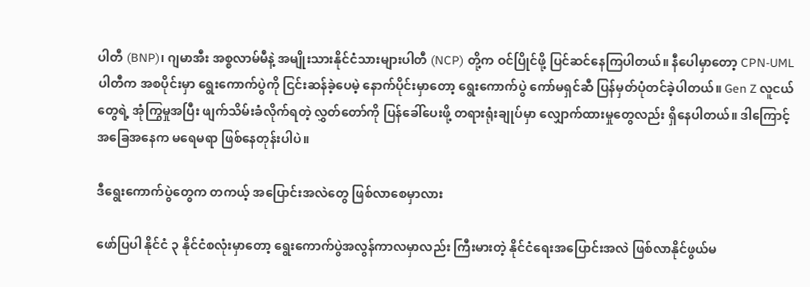ပါတီ (BNP)၊ ဂျမာအီး အစ္စလာမ်မီနဲ့ အမျိုးသားနိုင်ငံသားများပါတီ (NCP) တို့က ဝင်ပြိုင်ဖို့ ပြင်ဆင်နေကြပါတယ်။ နီပေါမှာတော့ CPN-UML ပါတီက အစပိုင်းမှာ ရွေးကောက်ပွဲကို ငြင်းဆန်ခဲ့ပေမဲ့ နောက်ပိုင်းမှာတော့ ရွေးကောက်ပွဲ ကော်မရှင်ဆီ ပြန်မှတ်ပုံတင်ခဲ့ပါတယ်။ Gen Z လူငယ်တွေရဲ့ အုံကြွမှုအပြီး ဖျက်သိမ်းခံလိုက်ရတဲ့ လွှတ်တော်ကို ပြန်ခေါ်ပေးဖို့ တရားရုံးချုပ်မှာ လျှောက်ထားမှုတွေလည်း ရှိနေပါတယ်။ ဒါကြောင့် အခြေအနေက မရေမရာ ဖြစ်နေတုန်းပါပဲ။

ဒီရွေးကောက်ပွဲတွေက တကယ့် အပြောင်းအလဲတွေ ဖြစ်လာစေမှာလား

ဖော်ပြပါ နိုင်ငံ ၃ နိုင်ငံစလုံးမှာတော့ ရွေးကောက်ပွဲအလွန်ကာလမှာလည်း ကြီးမားတဲ့ နိုင်ငံရေးအပြောင်းအလဲ ဖြစ်လာနိုင်ဖွယ်မ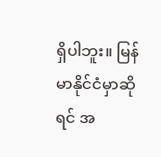ရှိပါဘူး။ မြန်မာနိုင်ငံမှာဆိုရင် အ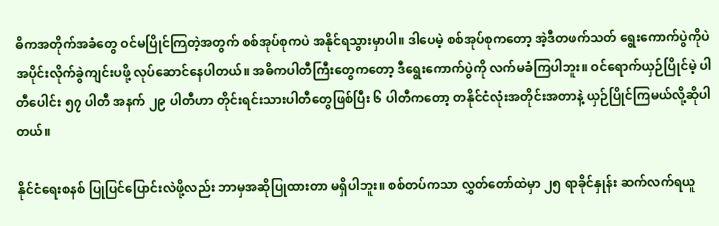ဓိကအတိုက်အခံတွေ ဝင်မပြိုင်ကြတဲ့အတွက် စစ်အုပ်စုကပဲ အနိုင်ရသွားမှာပါ။ ဒါပေမဲ့ စစ်အုပ်စုကတော့ အဲ့ဒီတဖက်သတ် ရွေးကောက်ပွဲကိုပဲ အပိုင်းလိုက်ခွဲကျင်းပဖို့ လုပ်ဆောင်နေပါတယ်။ အဓိကပါတီကြီးတွေကတော့ ဒီရွေးကောက်ပွဲကို လက်မခံကြပါဘူး။ ဝင်ရောက်ယှဉ်ပြိုင်မဲ့ ပါတီပေါင်း ၅၇ ပါတီ အနက် ၂၉ ပါတီဟာ တိုင်းရင်းသားပါတီတွေဖြစ်ပြီး ၆ ပါတီကတော့ တနိုင်ငံလုံးအတိုင်းအတာနဲ့ ယှဉ်ပြိုင်ကြမယ်လို့ဆိုပါတယ်။

နိုင်ငံရေးစနစ် ပြုပြင်ပြောင်းလဲဖို့လည်း ဘာမှအဆိုပြုထားတာ မရှိပါဘူး။ စစ်တပ်ကသာ လွှတ်တော်ထဲမှာ ၂၅ ရာခိုင်နှုန်း ဆက်လက်ရယူ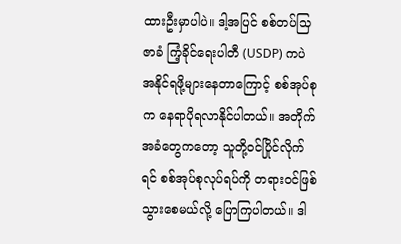ထားဦးမှာပါပဲ။ ဒါ့အပြင် စစ်တပ်သြဇာခံ ကြံ့ခိုင်ရေးပါတီ (USDP) ကပဲ အနိုင်ရဖို့များနေတာ‌ကြောင့် စစ်အုပ်စုက နေရာပိုရလာနိုင်ပါတယ်။ အတိုက်အခံတွေကတော့ သူတို့ဝင်ပြိုင်လိုက်ရင် စစ်အုပ်စုလုပ်ရပ်ကို တရားဝင်ဖြစ်သွားစေမယ်လို့ ပြောကြပါတယ်။ ဒါ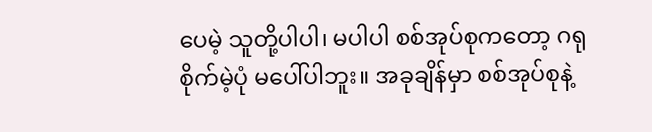ပေမဲ့ သူတို့ပါပါ၊ မပါပါ စစ်အုပ်စုကတော့ ဂရုစိုက်မဲ့ပုံ မပေါ်ပါဘူး။ အခုချိန်မှာ စစ်အုပ်စုနဲ့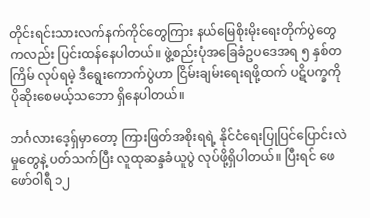တိုင်းရင်းသားလက်နက်ကိုင်တွေကြား နယ်မြေစိုးမိုးရေးတိုက်ပွဲတွေကလည်း ပြင်းထန်နေပါတယ်။ ဖွဲ့စည်းပုံအခြေခံဥပဒေအရ ၅ နှစ်တကြိမ် လုပ်ရမဲ့ ဒီရွေးကောက်ပွဲဟာ ငြိမ်းချမ်းရေးရဖို့ထက် ပဋိပက္ခကို ပိုဆိုးစေမယ့်သဘော ရှိနေပါတယ်။

ဘင်္ဂလားဒေ့ရှ်မှာတော့ ကြားဖြတ်အစိုးရရဲ့ နိုင်ငံရေးပြုပြင်ပြောင်းလဲမှုတွေနဲ့ ပတ်သက်ပြီး လူထုဆန္ဒခံယူပွဲ လုပ်ဖို့ရှိပါတယ်။ ပြီးရင် ဖေဖော်ဝါရီ ၁၂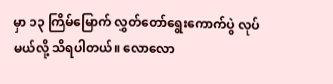မှာ ၁၃ ကြိမ်မြောက် လွှတ်တော်ရွေးကောက်ပွဲ လုပ်မယ်လို့ သိရပါတယ်။ လောလော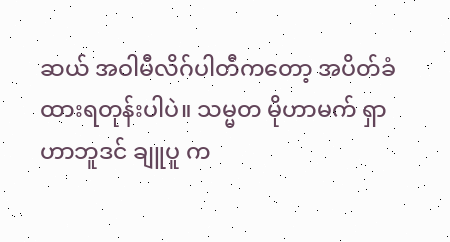ဆယ် အဝါမီလိဂ်ပါတီကတော့ အပိတ်ခံထားရတုန်းပါပဲ။ သမ္မတ မိုဟာမက် ရှာဟာဘူဒင် ချူပူ က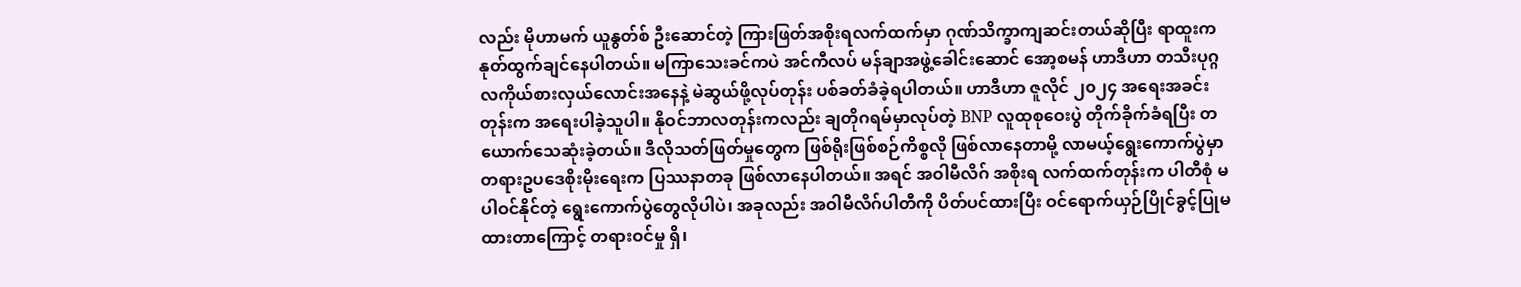လည်း မိုဟာမက် ယူနွတ်စ် ဦးဆောင်တဲ့ ကြားဖြတ်အစိုးရလက်ထက်မှာ ဂုဏ်သိက္ခာကျဆင်းတယ်ဆိုပြီး ရာထူးက နုတ်ထွက်ချင်နေပါတယ်။ မကြာသေးခင်ကပဲ အင်ကီလပ် မန်ချာအဖွဲ့ခေါင်းဆောင် အော့စမန် ဟာဒီဟာ တသီးပုဂ္ဂလကိုယ်စားလှယ်လောင်းအနေနဲ့ မဲဆွယ်ဖို့လုပ်တုန်း ပစ်ခတ်ခံခဲ့ရပါတယ်။ ဟာဒီဟာ ဇူလိုင် ၂၀၂၄ အရေးအခင်းတုန်းက အရေးပါခဲ့သူပါ။ နိုဝင်ဘာလတုန်းကလည်း ချတိုဂရမ်မှာလုပ်တဲ့ BNP လူထုစုဝေးပွဲ တိုက်ခိုက်ခံရပြီး တယောက်သေဆုံးခဲ့တယ်။ ဒီလိုသတ်ဖြတ်မှုတွေက ဖြစ်ရိုးဖြစ်စဉ်ကိစ္စလို ဖြစ်လာနေတာမို့ လာမယ့်ရွေးကောက်ပွဲမှာ တရားဥပဒေစိုးမိုးရေးက ပြဿနာတခု ဖြစ်လာနေပါတယ်။ အရင် အဝါမီလိဂ် အစိုးရ လက်ထက်တုန်းက ပါတီစုံ မပါဝင်နိုင်တဲ့ ရွေးကောက်ပွဲတွေလိုပါပဲ၊ အခုလည်း အဝါမီလိဂ်ပါတီကို ပိတ်ပင်ထားပြီး ဝင်ရောက်ယှဉ်ပြိုင်ခွင့်ပြုမထားတာကြောင့် တရားဝင်မှု ရှိ၊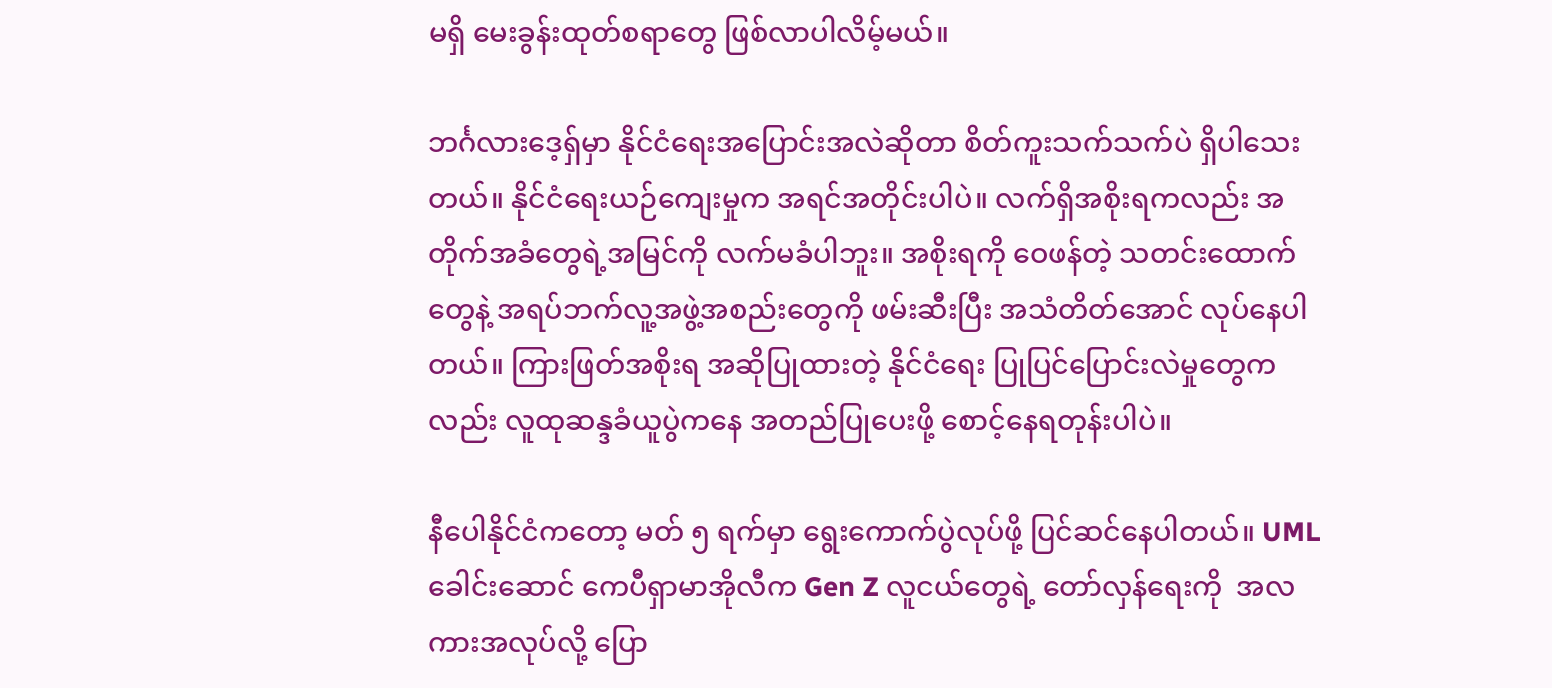မရှိ မေးခွန်းထုတ်စရာတွေ ဖြစ်လာပါလိမ့်မယ်။

ဘင်္ဂလားဒေ့ရှ်မှာ နိုင်ငံရေးအပြောင်းအလဲဆိုတာ စိတ်ကူးသက်သက်ပဲ ရှိပါသေးတယ်။ နိုင်ငံရေးယဉ်ကျေးမှုက အရင်အတိုင်းပါပဲ။ လက်ရှိအစိုးရကလည်း အတိုက်အခံတွေရဲ့အမြင်ကို လက်မခံပါဘူး။ အစိုးရကို ဝေဖန်တဲ့ သတင်းထောက်တွေနဲ့ အရပ်ဘက်လူ့အဖွဲ့အစည်းတွေကို ဖမ်းဆီးပြီး အသံတိတ်အောင် လုပ်နေပါတယ်။ ကြားဖြတ်အစိုးရ အဆိုပြုထားတဲ့ နိုင်ငံရေး ပြုပြင်ပြောင်းလဲမှုတွေကလည်း လူထုဆန္ဒခံယူပွဲကနေ အတည်ပြုပေးဖို့ စောင့်နေရတုန်းပါပဲ။

နီပေါနိုင်ငံကတော့ မတ် ၅ ရက်မှာ ရွေးကောက်ပွဲလုပ်ဖို့ ပြင်ဆင်နေပါတယ်။ UML ခေါင်းဆောင် ကေပီရှာမာအိုလီက Gen Z လူငယ်တွေရဲ့ တော်လှန်ရေးကို  အလကားအလုပ်လို့ ပြော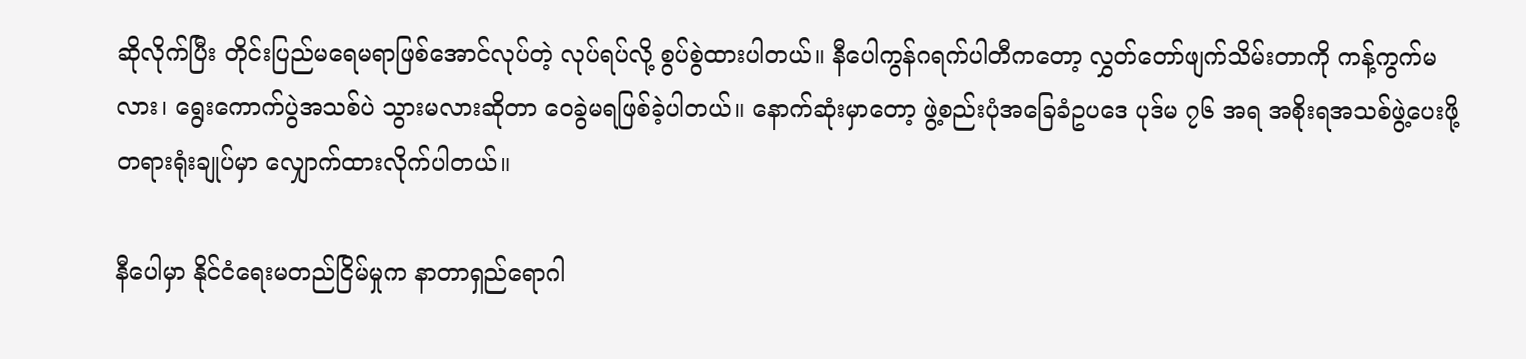ဆိုလိုက်ပြီး တိုင်းပြည်မရေမရာဖြစ်အောင်လုပ်တဲ့ လုပ်ရပ်လို့ စွပ်စွဲထားပါတယ်။ နီပေါကွန်ဂရက်ပါတီကတော့ လွှတ်တော်ဖျက်သိမ်းတာကို ကန့်ကွက်မလား၊ ရွေးကောက်ပွဲအသစ်ပဲ သွားမလားဆိုတာ ဝေခွဲမရဖြစ်ခဲ့ပါတယ်။ နောက်ဆုံးမှာတော့ ဖွဲ့စည်းပုံအခြေခံဥပဒေ ပုဒ်မ ၇၆ အရ အစိုးရအသစ်ဖွဲ့ပေးဖို့ တရားရုံးချုပ်မှာ လျှောက်ထားလိုက်ပါတယ်။

နီပေါမှာ နိုင်ငံရေးမတည်ငြိမ်မှုက နာတာရှည်ရောဂါ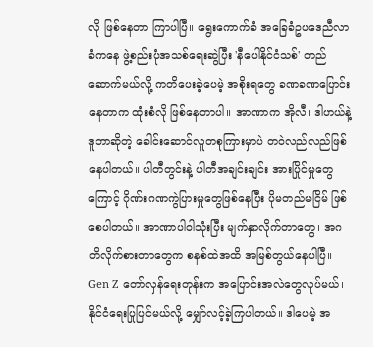လို ဖြစ်နေတာ ကြာပါပြီ။ ရွေးကောက်ခံ အခြေခံဥပဒေညီလာခံကနေ ဖွဲ့စည်းပုံအသစ်ရေးဆွဲပြီး 'နီပေါနိုင်ငံသစ်' တည်ဆောက်မယ်လို့ ကတိပေးခဲ့ပေမဲ့ အစိုးရတွေ ခဏခဏပြောင်းနေတာက ထုံးစံလို ဖြစ်နေတာပါ။ အာဏာက အိုလီ၊ ဒါဟယ်နဲ့ ဒူဘာဆိုတဲ့ ခေါင်းဆောင်လူတစုကြားမှာပဲ တဝဲလည်လည်ဖြစ်နေပါတယ်။ ပါတီတွင်းနဲ့ ပါတီအချင်းချင်း အားပြိုင်မှုတွေကြောင့် ဂိုဏ်းဂဏကွဲပြားမှုတွေဖြစ်နေပြီး ပိုမတည်မငြိမ် ဖြစ်စေပါတယ်။ အာဏာပါဝါသုံးပြီး မျက်နှာလိုက်တာတွေ၊ အဂတိလိုက်စားတာတွေက စနစ်ထဲအထိ အမြစ်တွယ်နေပါပြီ။ Gen Z တော်လှန်ရေးတုန်းက အပြောင်းအလဲတွေလုပ်မယ်၊ နိုင်ငံရေးပြုပြင်မယ်လို့ မျှော်လင့်ခဲ့ကြပါတယ်။ ဒါပေမဲ့ အ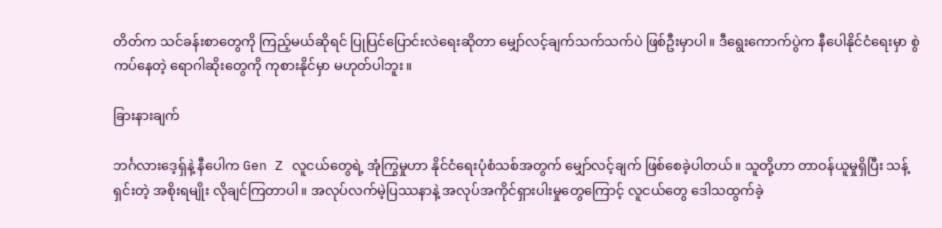တိတ်က သင်ခန်းစာတွေကို ကြည့်မယ်ဆိုရင် ပြုပြင်ပြောင်းလဲရေးဆိုတာ မျှော်လင့်ချက်သက်သက်ပဲ ဖြစ်ဦးမှာပါ။ ဒီရွေးကောက်ပွဲက နီပေါနိုင်ငံရေးမှာ စွဲကပ်နေတဲ့ ရောဂါဆိုးတွေကို ကုစားနိုင်မှာ မဟုတ်ပါဘူး။

ခြားနားချက်

ဘင်္ဂလားဒေ့ရှ်နဲ့ နီပေါက Gen Z လူငယ်တွေရဲ့ အုံကြွမှုဟာ နိုင်ငံရေးပုံစံသစ်အတွက် မျှော်လင့်ချက် ဖြစ်စေခဲ့ပါတယ်။ သူတို့ဟာ တာဝန်ယူမှုရှိပြီး သန့်ရှင်းတဲ့ အစိုးရမျိုး လိုချင်ကြတာပါ။ အလုပ်လက်မဲ့ပြဿနာနဲ့ အလုပ်အကိုင်ရှားပါးမှုတွေကြောင့် လူငယ်တွေ ဒေါသထွက်ခဲ့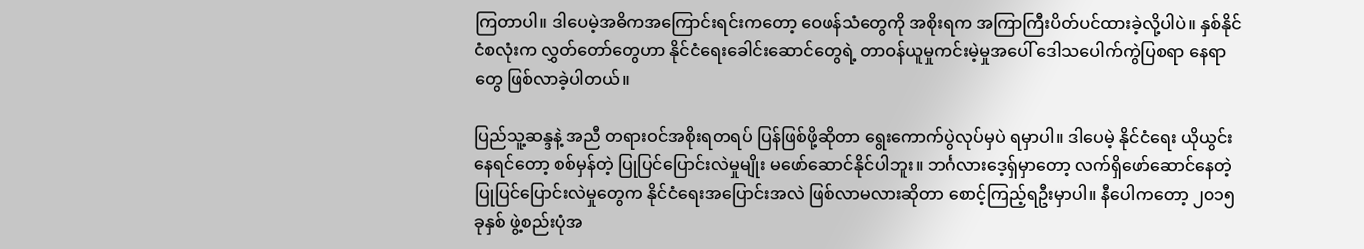ကြတာပါ။ ဒါပေမဲ့အဓိကအကြောင်းရင်းကတော့ ဝေဖန်သံတွေကို အစိုးရက အကြာကြီးပိတ်ပင်ထားခဲ့လို့ပါပဲ။ နှစ်နိုင်ငံစလုံးက လွှတ်တော်တွေဟာ နိုင်ငံရေးခေါင်းဆောင်တွေရဲ့ တာဝန်ယူမှုကင်းမဲ့မှုအပေါ် ဒေါသပေါက်ကွဲပြစရာ နေရာတွေ ဖြစ်လာခဲ့ပါတယ်။

ပြည်သူ့ဆန္ဒနဲ့ အညီ တရားဝင်အစိုးရတရပ် ပြန်ဖြစ်ဖို့ဆိုတာ ရွေးကောက်ပွဲလုပ်မှပဲ ရမှာပါ။ ဒါပေမဲ့ နိုင်ငံရေး ယိုယွင်းနေရင်တော့ စစ်မှန်တဲ့ ပြုပြင်ပြောင်းလဲမှုမျိုး မဖော်ဆောင်နိုင်ပါဘူး။ ဘင်္ဂလားဒေ့ရှ်မှာတော့ လက်ရှိဖော်ဆောင်နေတဲ့ ပြုပြင်ပြောင်းလဲမှုတွေက နိုင်ငံရေးအပြောင်းအလဲ ဖြစ်လာမလားဆိုတာ စောင့်ကြည့်ရဦးမှာပါ။ နီပေါကတော့ ၂၀၁၅ ခုနှစ် ဖွဲ့စည်းပုံအ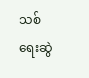သစ် ရေးဆွဲ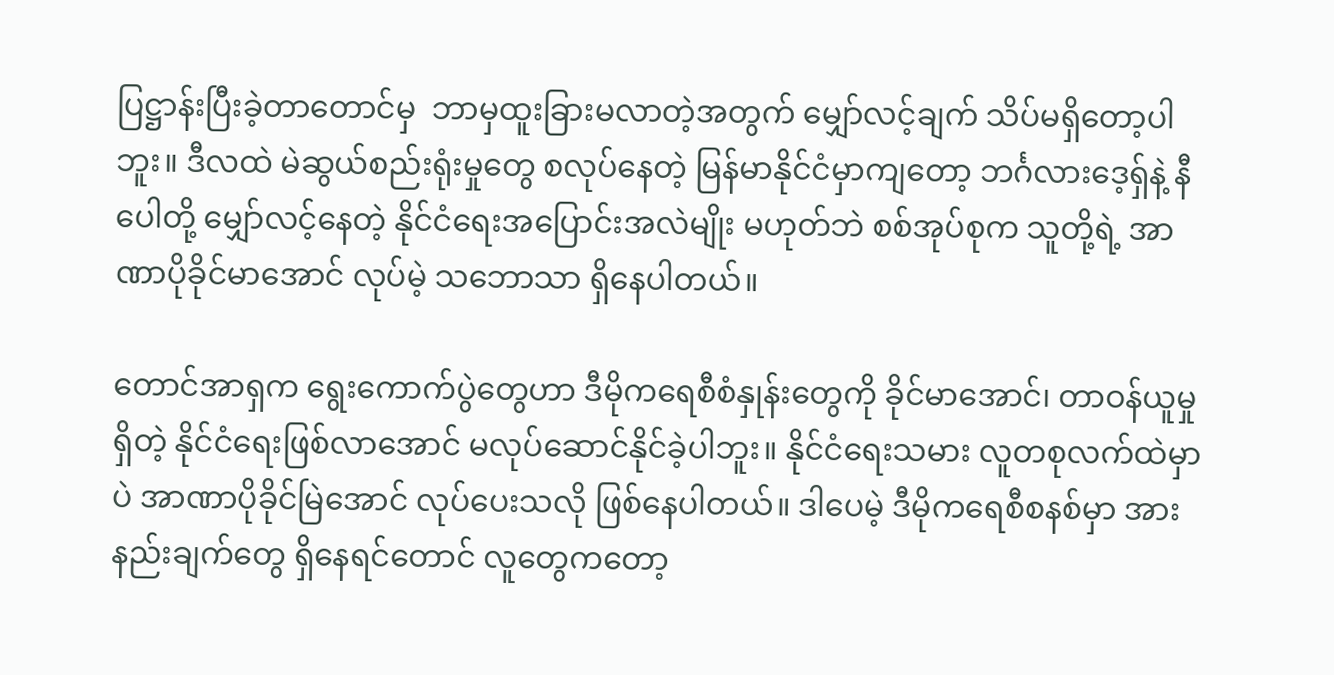ပြဋ္ဌာန်းပြီးခဲ့တာတောင်မှ  ဘာမှထူးခြားမလာတဲ့အတွက် မျှော်လင့်ချက် သိပ်မရှိတော့ပါဘူး။ ဒီလထဲ မဲဆွယ်စည်းရုံးမှုတွေ စလုပ်နေတဲ့ မြန်မာနိုင်ငံမှာကျတော့ ဘင်္ဂလားဒေ့ရှ်နဲ့ နီပေါတို့ မျှော်လင့်နေတဲ့ နိုင်ငံရေးအပြောင်းအလဲမျိုး မဟုတ်ဘဲ စစ်အုပ်စုက သူတို့ရဲ့ အာဏာပိုခိုင်မာအောင် လုပ်မဲ့ သဘောသာ ရှိနေပါတယ်။

တောင်အာရှက ရွေးကောက်ပွဲတွေဟာ ဒီမိုကရေစီစံနှုန်းတွေကို ခိုင်မာအောင်၊ တာဝန်ယူမှုရှိတဲ့ နိုင်ငံရေးဖြစ်လာအောင် မလုပ်ဆောင်နိုင်ခဲ့ပါဘူး။ နိုင်ငံရေးသမား လူတစုလက်ထဲမှာပဲ အာဏာပိုခိုင်မြဲအောင် လုပ်ပေးသလို ဖြစ်နေပါတယ်။ ဒါပေမဲ့ ဒီမိုကရေစီစနစ်မှာ အားနည်းချက်တွေ ရှိနေရင်တောင် လူတွေကတော့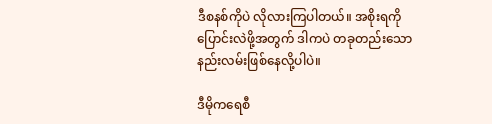ဒီစနစ်ကိုပဲ လိုလားကြပါတယ်။ အစိုးရကို ပြောင်းလဲဖို့အတွက် ဒါကပဲ တခုတည်းသော နည်းလမ်းဖြစ်နေလို့ပါပဲ။

ဒီမိုကရေစီ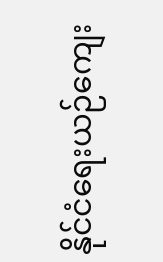နိုင်ငံရေးယဉ်ကျေး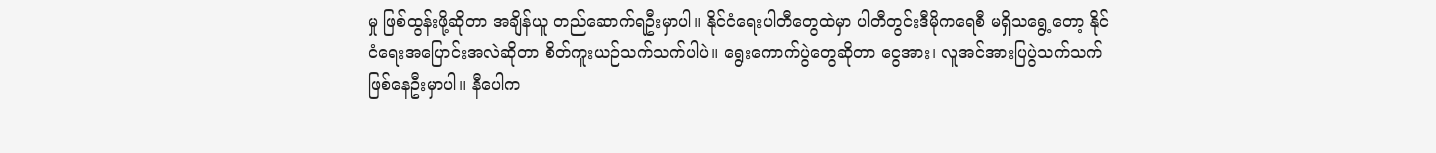မှု ဖြစ်ထွန်းဖို့ဆိုတာ အချိန်ယူ တည်ဆောက်ရဦးမှာပါ။ နိုင်ငံရေးပါတီတွေထဲမှာ ပါတီတွင်းဒီမိုကရေစီ မရှိသရွေ့တော့ နိုင်ငံရေးအပြောင်းအလဲဆိုတာ စိတ်ကူးယဉ်သက်သက်ပါပဲ။ ရွေးကောက်ပွဲတွေဆိုတာ ငွေအား၊ လူအင်အားပြပွဲသက်သက် ဖြစ်နေဦးမှာပါ။ နီပေါက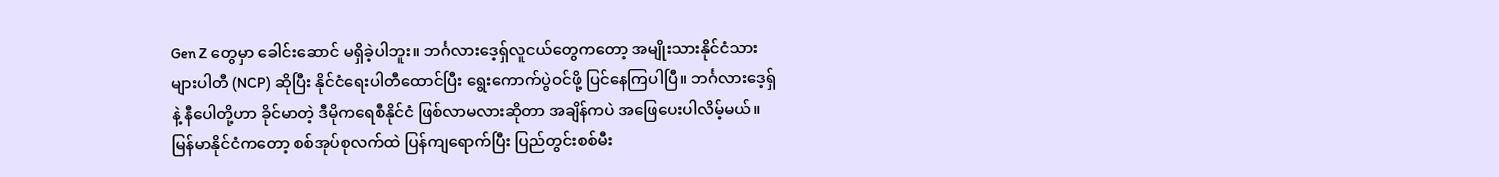Gen Z တွေမှာ ခေါင်းဆောင် မရှိခဲ့ပါဘူး။ ဘင်္ဂလားဒေ့ရှ်လူငယ်တွေကတော့ အမျိုးသားနိုင်ငံသားများပါတီ (NCP) ဆိုပြီး နိုင်ငံရေးပါတီထောင်ပြီး ရွေးကောက်ပွဲဝင်ဖို့ ပြင်နေကြပါပြီ။ ဘင်္ဂလားဒေ့ရှ်နဲ့ နီပေါတို့ဟာ ခိုင်မာတဲ့ ဒီမိုကရေစီနိုင်ငံ ဖြစ်လာမလားဆိုတာ အချိန်ကပဲ အဖြေပေးပါလိမ့်မယ်။ မြန်မာနိုင်ငံကတော့ စစ်အုပ်စုလက်ထဲ ပြန်ကျရောက်ပြီး ပြည်တွင်းစစ်မီး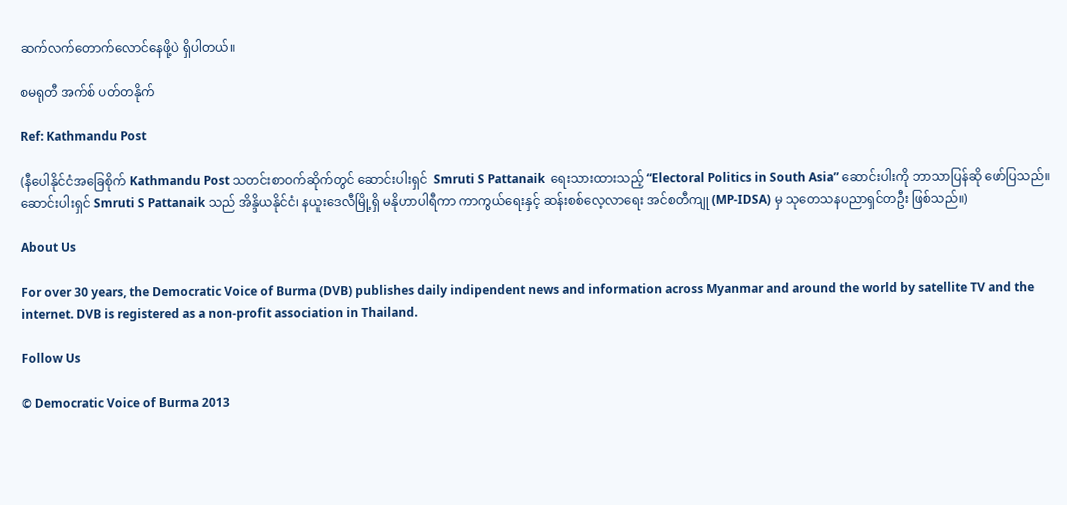ဆက်လက်တောက်လောင်နေဖို့ပဲ ရှိပါတယ်။

စမရုတီ အက်စ် ပတ်တနိုက်

Ref: Kathmandu Post

(နီပေါနိုင်ငံအခြေစိုက် Kathmandu Post သတင်းစာဝက်ဆိုက်တွင် ဆောင်းပါးရှင်  Smruti S Pattanaik  ရေးသားထားသည့် “Electoral Politics in South Asia” ဆောင်းပါးကို ဘာသာပြန်ဆို ဖော်ပြသည်။ ဆောင်းပါးရှင် Smruti S Pattanaik သည် အိန္ဒိယနိုင်ငံ၊ နယူးဒေလီမြို့ရှိ မနိုဟာပါရီကာ ကာကွယ်ရေးနှင့် ဆန်းစစ်လေ့လာရေး အင်စတီကျု (MP-IDSA) မှ သုတေသနပညာရှင်တဦး ဖြစ်သည်။)

About Us

For over 30 years, the Democratic Voice of Burma (DVB) publishes daily indipendent news and information across Myanmar and around the world by satellite TV and the internet. DVB is registered as a non-profit association in Thailand.

Follow Us

© Democratic Voice of Burma 2013